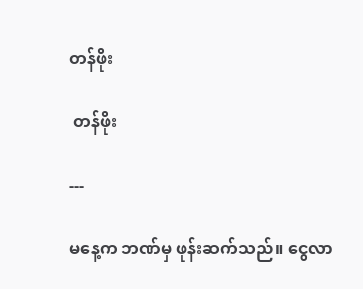တန်ဖိုး

 တန်ဖိုး

---

မနေ့က ဘဏ်မှ ဖုန်းဆက်သည်။ ငွေလာ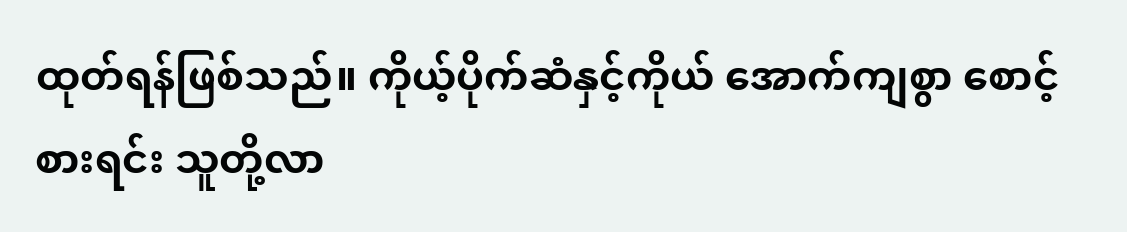ထုတ်ရန်ဖြစ်သည်။ ကိုယ့်ပိုက်ဆံနှင့်ကိုယ် အောက်ကျစွာ စောင့်စားရင်း သူတို့လာ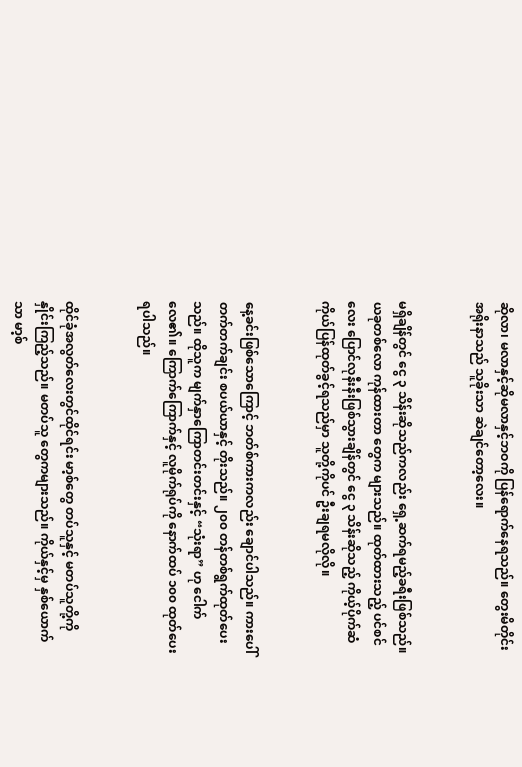ဆိုလာ၊ မလာနှင့်ဆိုမလာနှင့်ဘဝကို ပြန်ရောက်နေရသည်။ တွေးမိတိုင်း အရိုးနာသည် သူခိုးသာ ဆဲချင်တော့လေး။


မရှိချိန်တွင် ငွေ ၃ သိန်းဆိုသည်ကလည်း ရှေ့ဆက်ရမည့်ခရီးဖြစ်သည်။ ယခုတစ်လော ကုန်ထားတာ တွေက များသည်။ ထုတ်ထားသည့် ပင်စင်လေး ပြောင်လုနီးနီးဖြစ်သွားချိန်တွင် ငွေ ၃ သိန်းဆိုသည့် ကိုယ့်ပိုက်ဆံ ကိုယ်ပြန်ထုတ်ခွင့်ရသည်မှာ သူတို့ကိုပင် ဦးချရမလိုလို။


နေ့ခင်းဖြစ်သောကြောင့် ဘတ်စ်ကားကလည်း ချောင်ပါသည်။ ကားပေါ်တက်တက်ချင်း စပယ်ယာနှင့် တိုးသည်။ ၂၀၀ တန်တစ်ရွက်ထုတ်ပေးသည်။ ထိုသူက မျက်နှာကြောတင်းတင်းနှင့် “သုံးရာ” ဟု ငေါက် လေ၏။ ကြောက်ကြောက်နှင့် လူမိုက်ရုပ်ကို နောက်ထပ် ၁၀၀ ထုတ်ပေးရပါသည်။


ထိုင်ခုံအလွတ်လေးတွင်ထိုင်ရင်း မာ့စ်တွေ တပ်သူနှင့် မတပ်သူတို့ကို နှိုင်းကြည့်သည်။ မတပ်သူ တွေကများသည်။ ကိုယ်နှင့်မှ နှစ်ယောက်သာ မာ့စ်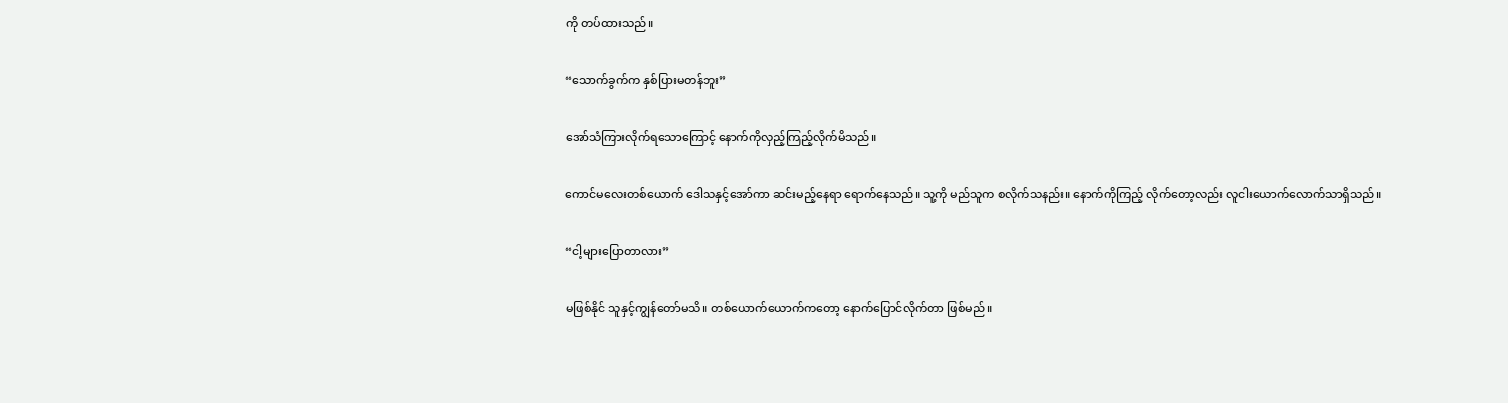ကို တပ်ထားသည်။


“သောက်ခွက်က နှစ်ပြားမတန်ဘူး”


အော်သံကြားလိုက်ရသောကြောင့် နောက်ကိုလှည့်ကြည့်လိုက်မိသည်။


ကောင်မလေးတစ်ယောက် ဒေါသနှင့်အော်ကာ ဆင်းမည့်နေရာ ရောက်နေသည်။ သူ့ကို မည်သူက စလိုက်သနည်း။ နောက်ကိုကြည့် လိုက်တော့လည်း လူငါးယောက်လောက်သာရှိသည်။


“ငါ့များပြောတာလား”


မဖြစ်နိုင် သူနှင့်ကျွန်တော်မသိ။ တစ်ယောက်ယောက်ကတော့ နောက်ပြောင်လိုက်တာ ဖြစ်မည်။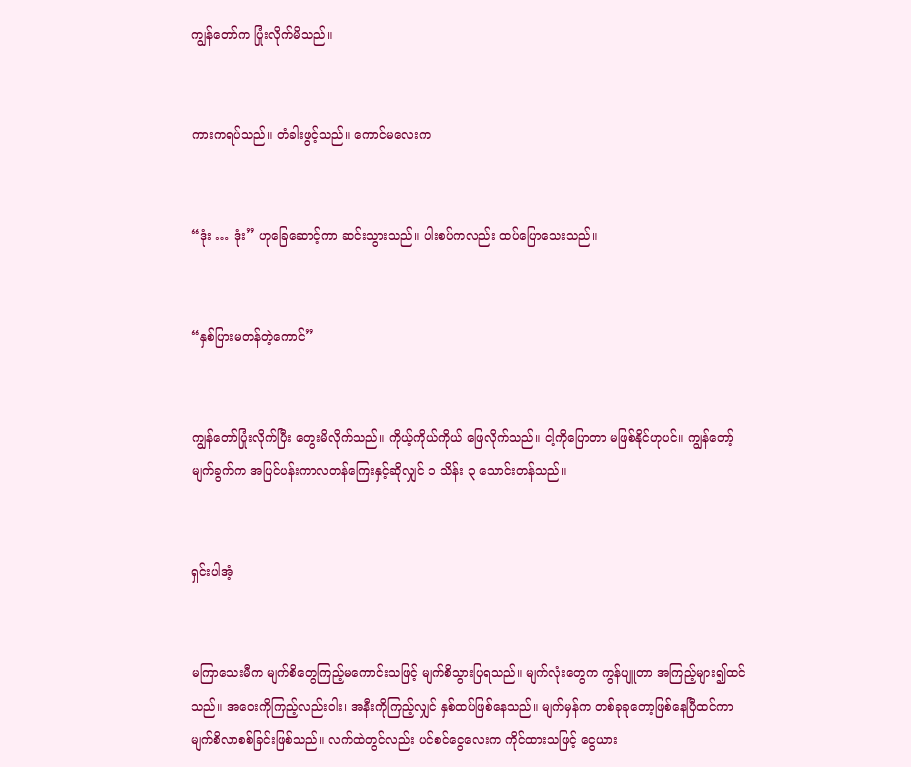ကျွန်တော်က ပြုံးလိုက်မိသည်။


ကားကရပ်သည်။ တံခါးဖွင့်သည်။ ကောင်မလေးက


“ဒုံး … ဒုံး” ဟုခြေဆောင့်ကာ ဆင်းသွားသည်။ ပါးစပ်ကလည်း ထပ်ပြောသေးသည်။


“နှစ်ပြားမတန်တဲ့ကောင်”


ကျွန်တော်ပြုံးလိုက်ပြီး တွေးမိလိုက်သည်။ ကိုယ့်ကိုယ်ကိုယ် ဖြေလိုက်သည်။ ငါ့ကိုပြောတာ မဖြစ်နိုင်ဟုပင်။ ကျွန်တော့်မျက်ခွက်က အပြင်ပန်းကာလတန်ကြေးနှင့်ဆိုလျှင် ၁ သိန်း ၃ သောင်းတန်သည်။


ရှင်းပါအံ့


မကြာသေးမီက မျက်စိတွေကြည့်မကောင်းသဖြင့် မျက်စိသွားပြရသည်။ မျက်လုံးတွေက ကွန်ပျူတာ အကြည့်များ၍ထင်သည်။ အဝေးကိုကြည့်လည်းဝါး၊ အနီးကိုကြည့်လျှင် နှစ်ထပ်ဖြစ်နေသည်။ မျက်မှန်က တစ်ခုခုတော့ဖြစ်နေပြီထင်ကာ မျက်စိလာစစ်ခြင်းဖြစ်သည်။ လက်ထဲတွင်လည်း ပင်စင်ငွေလေးက ကိုင်ထားသဖြင့် ငွေယား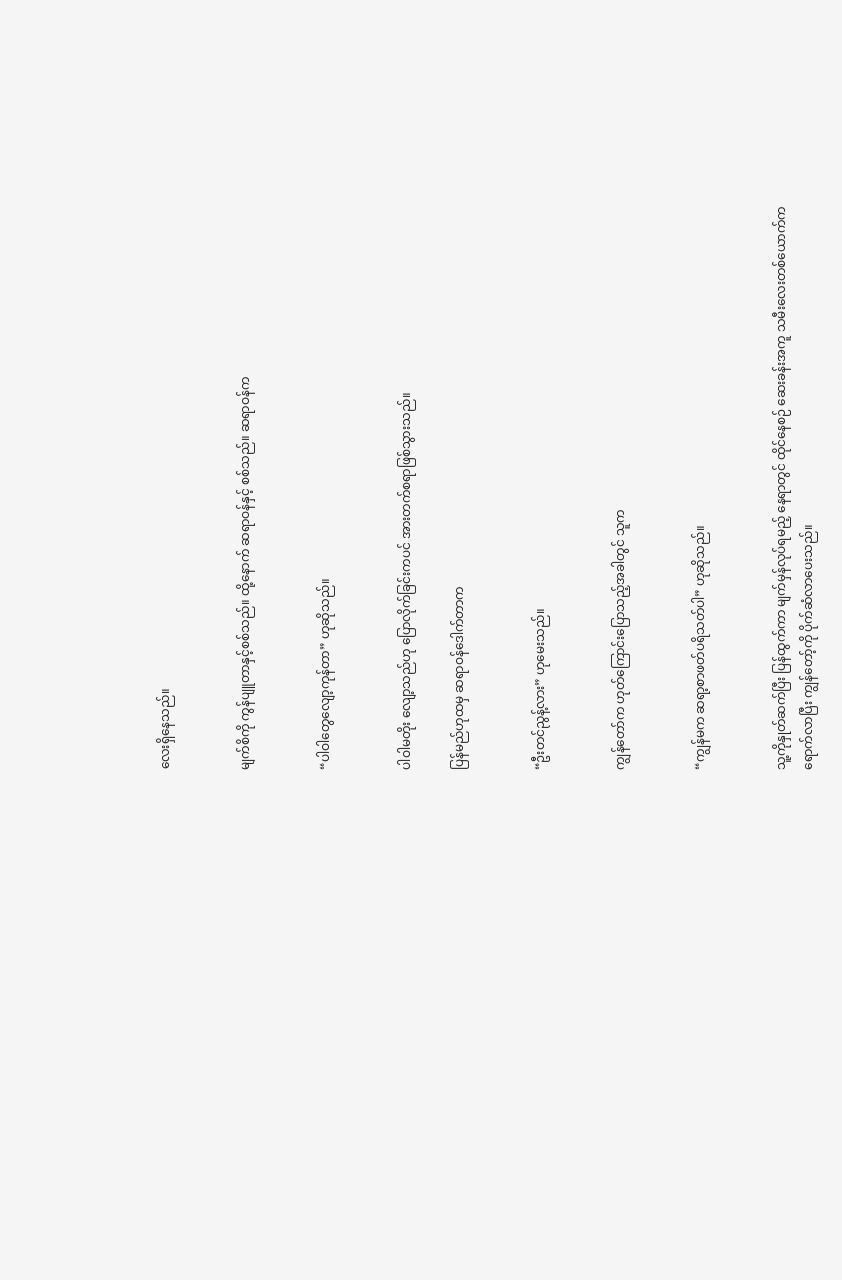လေးရှိနေသည်။


မျက်စိကို ကွန်ပျူတာနှင့်စစ်သည်။ ထို့နောက် ဆရာဝန်နှင့် စစ်သည်။ ဆရာဝန်က


“ပါဝါတွေလျော့ကုန်တာ” ဟုဆိုသည်။


ပါဝါမတိုး လျော့သည်ဟု ပြောလိုက်ခြင်းကပင် အားတက်စရာဖြစ်သွားသည်။

ပြန်မည်ဟုထမှ ဆရာဝန်ဒေါက်တာက


“ဦးတင်ညွန့်လား” ဟုမေးသည်။


ကျွန်တော်က ဟုတ်ကြောင်းပြောသည့်အခါတွင် သူက


“ကျွန်မက ဆရာ့စာဖတ်ပရိသတ်ပါ” ဟုဆိုသည်။


သူ့ကိုနှုတ်ဆက်ပြီး ပြန်ထွက်ကာ မျက်မှန်လုပ်ရမည့် နေရာတွင် ထိုင်နေစဉ် ဆေးခန်းအကူ သမီးလေးတစ်ယောက်က ရောက်လာပြီး ကျွန်တော့်ကို ပိုက်ဆံလာပေးသည်။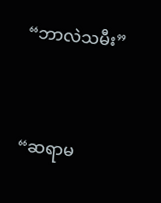“ဘာလဲသမီး”


“ဆရာမ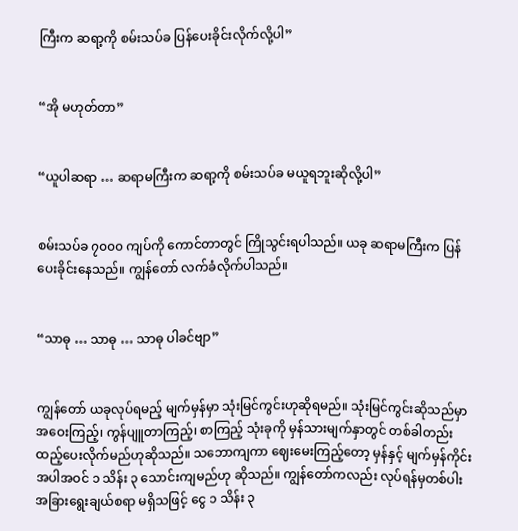ကြီးက ဆရာ့ကို စမ်းသပ်ခ ပြန်ပေးခိုင်းလိုက်လို့ပါ”


“အို မဟုတ်တာ”


“ယူပါဆရာ … ဆရာမကြီးက ဆရာ့ကို စမ်းသပ်ခ မယူရဘူးဆိုလို့ပါ”


စမ်းသပ်ခ ၇၀၀၀ ကျပ်ကို ကောင်တာတွင် ကြိုသွင်းရပါသည်။ ယခု ဆရာမကြီးက ပြန်ပေးခိုင်းနေသည်။ ကျွန်တော် လက်ခံလိုက်ပါသည်။


“သာဓု … သာဓု … သာဓု ပါခင်ဗျာ”


ကျွန်တော် ယခုလုပ်ရမည့် မျက်မှန်မှာ သုံးမြင်ကွင်းဟုဆိုရမည်။ သုံးမြင်ကွင်းဆိုသည်မှာ အဝေးကြည့်၊ ကွန်ပျူတာကြည့်၊ စာကြည့် သုံးခုကို မှန်သားမျက်နှာတွင် တစ်ခါတည်းထည့်ပေးလိုက်မည်ဟုဆိုသည်။ သဘောကျကာ ဈေးမေးကြည့်တော့ မှန်နှင့် မျက်မှန်ကိုင်း အပါအဝင် ၁ သိန်း ၃ သောင်းကျမည်ဟု ဆိုသည်။ ကျွန်တော်ကလည်း လုပ်ရန်မှတစ်ပါး အခြားရွေးချယ်စရာ မရှိသဖြင့် ငွေ ၁ သိန်း ၃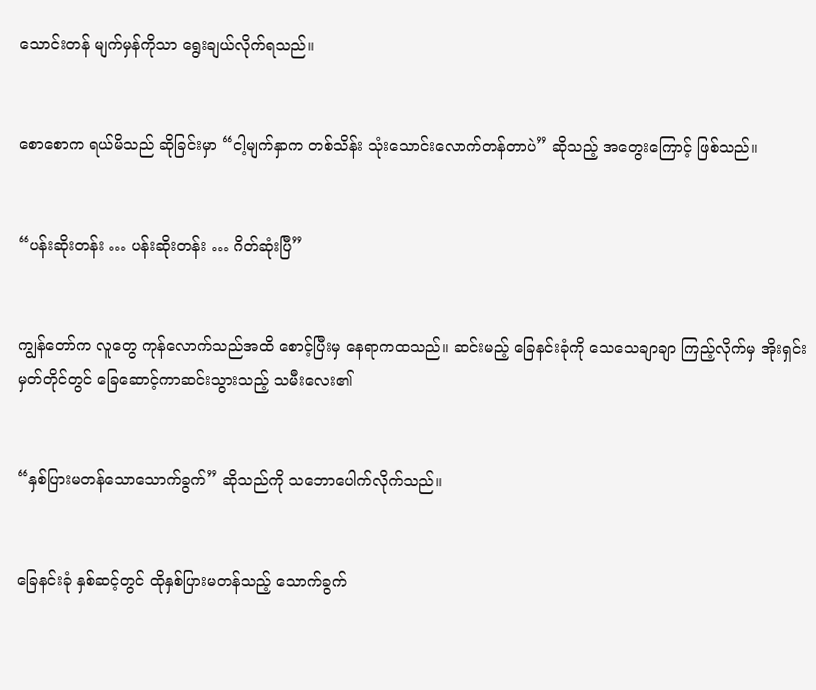သောင်းတန် မျက်မှန်ကိုသာ ရွေးချယ်လိုက်ရသည်။


စောစောက ရယ်မိသည် ဆိုခြင်းမှာ “ငါ့မျက်နှာက တစ်သိန်း သုံးသောင်းလောက်တန်တာပဲ” ဆိုသည့် အတွေးကြောင့် ဖြစ်သည်။


“ပန်းဆိုးတန်း … ပန်းဆိုးတန်း … ဂိတ်ဆုံးပြီ”


ကျွန်တော်က လူတွေ ကုန်လောက်သည်အထိ စောင့်ပြီးမှ နေရာကထသည်။ ဆင်းမည့် ခြေနင်းခုံကို သေသေချာချာ ကြည့်လိုက်မှ အိုးရှင်းမှတ်တိုင်တွင် ခြေဆောင့်ကာဆင်းသွားသည့် သမီးလေး၏


“နှစ်ပြားမတန်သောသောက်ခွက်” ဆိုသည်ကို သဘောပေါက်လိုက်သည်။


ခြေနင်းခုံ နှစ်ဆင့်တွင် ထိုနှစ်ပြားမတန်သည့် သောက်ခွက်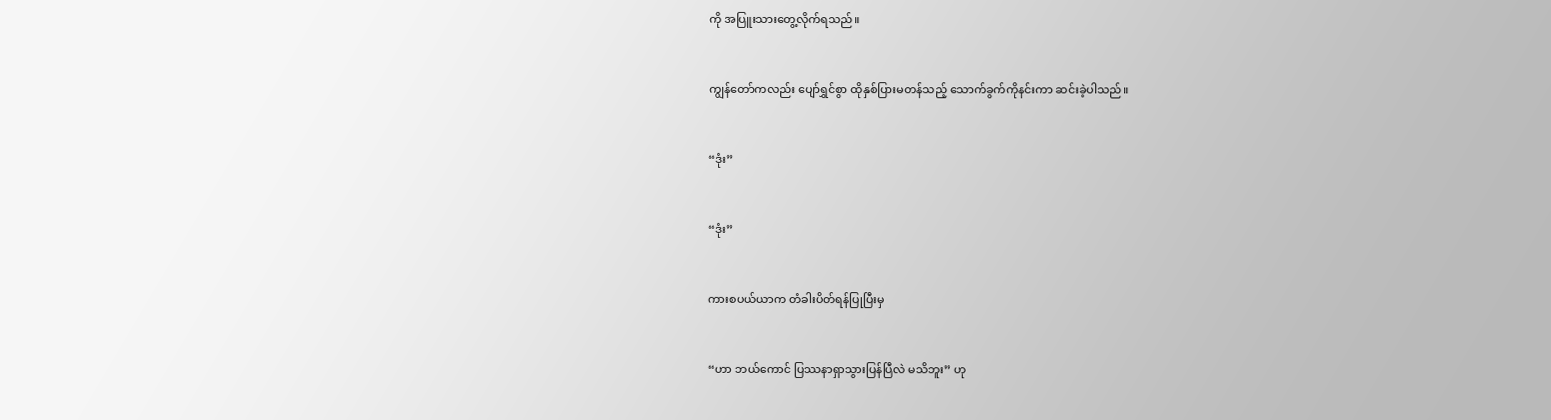ကို အပြူးသားတွေ့လိုက်ရသည်။


ကျွန်တော်ကလည်း ပျော်ရွှင်စွာ ထိုနှစ်ပြားမတန်သည့် သောက်ခွက်ကိုနင်းကာ ဆင်းခဲ့ပါသည်။


“ဒုံး”


“ဒုံး”


ကားစပယ်ယာက တံခါးပိတ်ရန်ပြုပြီးမှ


“ဟာ ဘယ်ကောင် ပြဿနာရှာသွားပြန်ပြီလဲ မသိဘူး” ဟု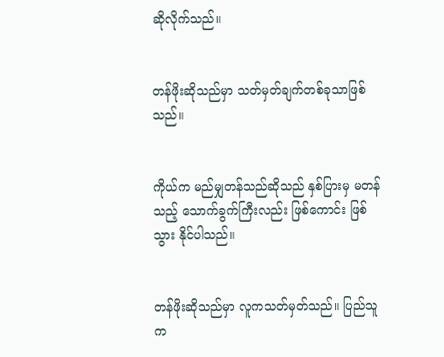ဆိုလိုက်သည်။


တန်ဖိုးဆိုသည်မှာ သတ်မှတ်ချက်တစ်ခုသာဖြစ်သည်။


ကိုယ်က မည်မျှတန်သည်ဆိုသည် နှစ်ပြားမှ မတန်သည့် သောက်ခွက်ကြီးလည်း ဖြစ်ကောင်း ဖြစ်သွား နိုင်ပါသည်။


တန်ဖိုးဆိုသည်မှာ လူကသတ်မှတ်သည်။ ပြည်သူက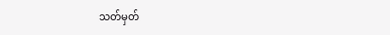သတ်မှတ်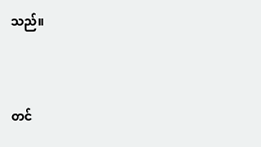သည်။


တင်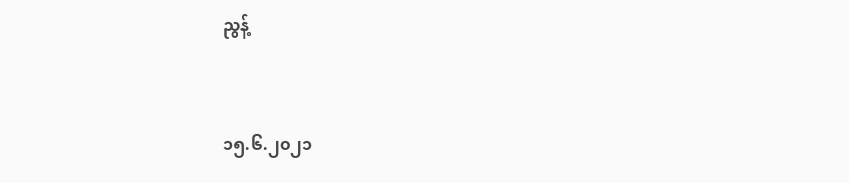ညွန့်


၁၅.၆.၂၀၂၁